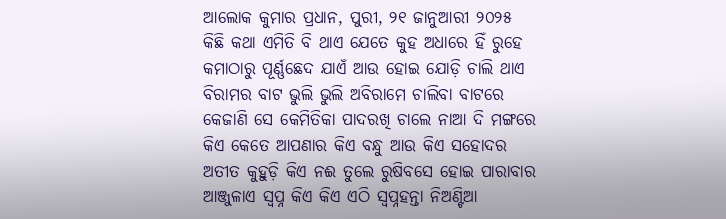ଆଲୋକ କୁମାର ପ୍ରଧାନ, ପୁରୀ, ୨୧ ଜାନୁଆରୀ ୨୦୨୫
କିଛି କଥା ଏମିତି ବି ଥାଏ ଯେତେ କୁହ ଅଧାରେ ହିଁ ରୁହେ
କମାଠାରୁ ପୂର୍ଣ୍ଣଛେଦ ଯାଏଁ ଆଉ ହୋଇ ଯୋଡ଼ି ଚାଲି ଥାଏ
ବିରାମର ବାଟ ଭୁଲି ଭୁଲି ଅବିରାମେ ଚାଲିବା ବାଟରେ
କେଜାଣି ସେ କେମିତିକା ପାଦରଖି ଚାଲେ ନାଆ ଦି ମଙ୍ଗରେ
କିଏ କେତେ ଆପଣାର କିଏ ବନ୍ଧୁ ଆଉ କିଏ ସହୋଦର
ଅତୀତ କୁହୁଡ଼ି କିଏ ନଈ ତୁଲେ ରୁଷିବସେ ହୋଇ ପାରାବାର
ଆଞ୍ଜୁଳାଏ ସ୍ବପ୍ନ କିଏ କିଏ ଏଠି ସ୍ବପ୍ନହନ୍ତା ନିଅଣ୍ଟିଆ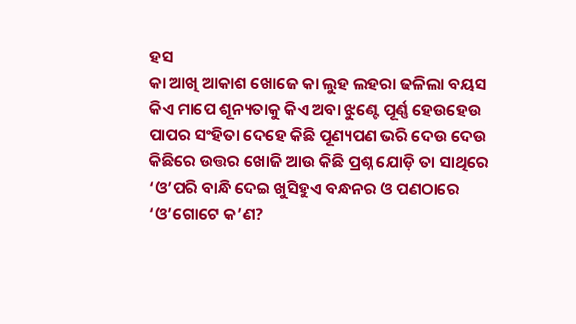ହସ
କା ଆଖି ଆକାଶ ଖୋଜେ କା ଲୁହ ଲହରା ଢଳିଲା ବୟସ
କିଏ ମାପେ ଶୂନ୍ୟତାକୁ କିଏ ଅବା ଝୁଣ୍ଟେ ପୂର୍ଣ୍ଣ ହେଉହେଉ
ପାପର ସଂହିତା ଦେହେ କିଛି ପୂଣ୍ୟପଣ ଭରି ଦେଉ ଦେଉ
କିଛିରେ ଉତ୍ତର ଖୋଜି ଆଉ କିଛି ପ୍ରଶ୍ନ ଯୋଡ଼ି ତା ସାଥିରେ
‘ଓ’ପରି ବାନ୍ଧି ଦେଇ ଖୁସିହୁଏ ବନ୍ଧନର ଓ ପଣଠାରେ
‘ଓ’ଗୋଟେ କ’ଣ?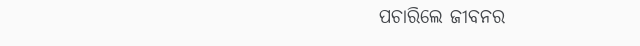ପଚାରିଲେ ଜୀବନର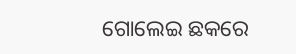ଗୋଲେଇ ଛକରେ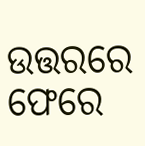ଉତ୍ତରରେ ଫେରେ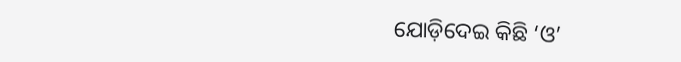ଯୋଡ଼ିଦେଇ କିଛି ‘ଓ’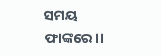ସମୟ ଫାଙ୍କରେ।।